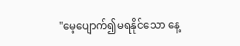"မေ့ပျောက်၍မရနိုင်သော နေ့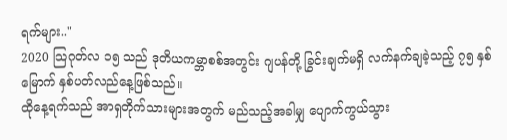ရက်များ.."
2020 သြဂုတ်လ ၁၅ သည် ဒုတိယကမ္ဘာစစ်အတွင်း ဂျပန်တို့ ခြွင်းချက်မရှိ လက်နက်ချခဲ့သည့် ၇၅ နှစ်မြောက် နှစ်ပတ်လည်နေ့ဖြစ်သည်။
ထိုနေ့ရက်သည် အာရှတိုက်သားများအတွက် မည်သည့်အခါမျှ ပျောက်ကွယ်သွား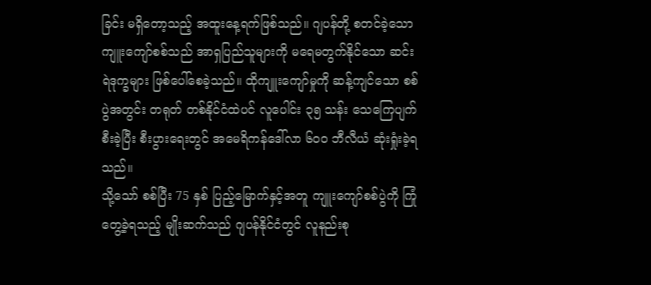ခြင်း မရှိတော့သည့် အထူးနေ့ရက်ဖြစ်သည်။ ဂျပန်တို့ စတင်ခဲ့သော ကျူးကျော်စစ်သည် အာရှပြည်သူများကို မရေမတွက်နိုင်သော ဆင်းရဲဒုက္ခများ ဖြစ်ပေါ်စေခဲ့သည်။ ထိုကျူးကျော်မှုကို ဆန့်ကျင်သော စစ်ပွဲအတွင်း တရုတ် တစ်နိုင်ငံထဲပင် လူပေါင်း ၃၅ သန်း သေကြေပျက်စီးခဲ့ပြီး စီးပွားရေးတွင် အမေရိကန်ဒေါ်လာ ၆၀၀ ဘီလီယံ ဆုံးရှုံးခဲ့ရသည်။
သို့သော် စစ်ပြီး 75 နှစ် ပြည့်မြောက်နှင့်အတူ ကျူးကျော်စစ်ပွဲကို ကြုံတွေ့ခဲ့ရသည့် မျိုးဆက်သည် ဂျပန်နိုင်ငံတွင် လူနည်းစု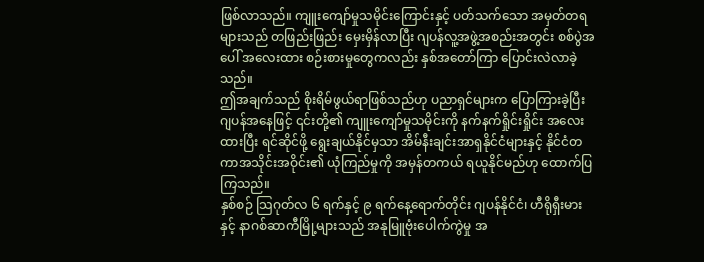ဖြစ်လာသည်။ ကျူးကျော်မှုသမိုင်းကြောင်းနှင့် ပတ်သက်သော အမှတ်တရများသည် တဖြည်းဖြည်း မှေးမှိန်လာပြီး ဂျပန်လူ့အဖွဲ့အစည်းအတွင်း စစ်ပွဲအပေါ် အလေးထား စဉ်းစားမှုတွေကလည်း နှစ်အတော်ကြာ ပြောင်းလဲလာခဲ့သည်။
ဤအချက်သည် စိုးရိမ်ဖွယ်ရာဖြစ်သည်ဟု ပညာရှင်များက ပြောကြားခဲ့ပြီး ဂျပန်အနေဖြင့် ၎င်းတို့၏ ကျူးကျော်မှုသမိုင်းကို နက်နက်ရှိုင်းရှိုင်း အလေးထားပြီး ရင်ဆိုင်ဖို့ ရွေးချယ်နိုင်မှသာ အိမ်နီးချင်းအာရှနိုင်ငံများနှင့် နိုင်ငံတကာအသိုင်းအဝိုင်း၏ ယုံကြည်မှုကို အမှန်တကယ် ရယူနိုင်မည်ဟု ထောက်ပြကြသည်။
နှစ်စဉ် သြဂုတ်လ ၆ ရက်နှင့် ၉ ရက်နေ့ရောက်တိုင်း ဂျပန်နိုင်ငံ၊ ဟီရိုရှီးမားနှင့် နာဂစ်ဆာကီမြို့များသည် အနုမြူဗုံးပေါက်ကွဲမှု အ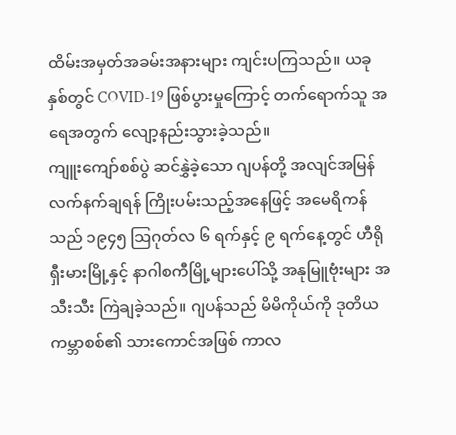ထိမ်းအမှတ်အခမ်းအနားများ ကျင်းပကြသည်။ ယခုနှစ်တွင် COVID-19 ဖြစ်ပွားမှုကြောင့် တက်ရောက်သူ အရေအတွက် လျော့နည်းသွားခဲ့သည်။
ကျူးကျော်စစ်ပွဲ ဆင်နွှဲခဲ့သော ဂျပန်တို့ အလျင်အမြန် လက်နက်ချရန် ကြိုးပမ်းသည့်အနေဖြင့် အမေရိကန်သည် ၁၉၄၅ သြဂုတ်လ ၆ ရက်နှင့် ၉ ရက်နေ့တွင် ဟီရိုရှီးမားမြို့နှင့် နာဂါစကီမြို့များပေါ်သို့ အနုမြူဗုံးများ အသီးသီး ကြဲချခဲ့သည်။ ဂျပန်သည် မိမိကိုယ်ကို ဒုတိယကမ္ဘာစစ်၏ သားကောင်အဖြစ် ကာလ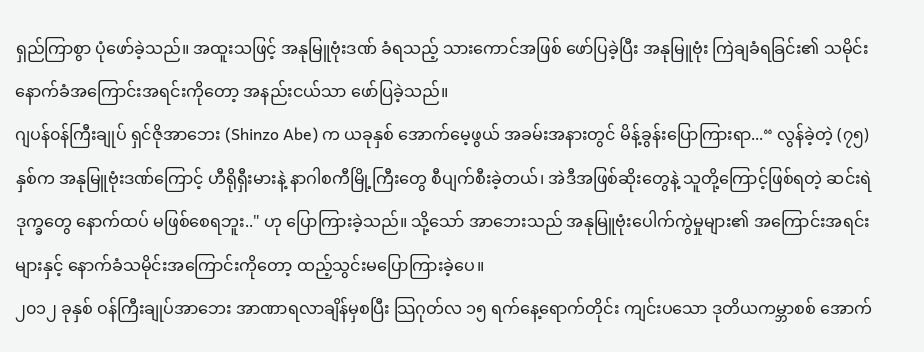ရှည်ကြာစွာ ပုံဖော်ခဲ့သည်။ အထူးသဖြင့် အနုမြူဗုံးဒဏ် ခံရသည့် သားကောင်အဖြစ် ဖော်ပြခဲ့ပြီး အနုမြူဗုံး ကြဲချခံရခြင်း၏ သမိုင်းနောက်ခံအကြောင်းအရင်းကိုတော့ အနည်းငယ်သာ ဖော်ပြခဲ့သည်။
ဂျပန်၀န်ကြီးချုပ် ရှင်ဇိုအာဘေး (Shinzo Abe) က ယခုနှစ် အောက်မေ့ဖွယ် အခမ်းအနားတွင် မိန့်ခွန်းပြောကြားရာ...“ လွန်ခဲ့တဲ့ (၇၅) နှစ်က အနုမြူဗုံးဒဏ်ကြောင့် ဟီရိုရှီးမားနဲ့ နာဂါစကီမြို့ကြီးတွေ စီပျက်စီးခဲ့တယ်၊ အဲဒီအဖြစ်ဆိုးတွေနဲ့ သူတို့ကြောင့်ဖြစ်ရတဲ့ ဆင်းရဲဒုက္ခတွေ နောက်ထပ် မဖြစ်စေရဘူး.." ဟု ပြောကြားခဲ့သည်။ သို့သော် အာဘေးသည် အနုမြူဗုံးပေါက်ကွဲမှုများ၏ အကြောင်းအရင်းများနှင့် နောက်ခံသမိုင်းအကြောင်းကိုတော့ ထည့်သွင်းမပြောကြားခဲ့ပေ။
၂၀၁၂ ခုနှစ် ဝန်ကြီးချုပ်အာဘေး အာဏာရလာချိန်မှစပြီး သြဂုတ်လ ၁၅ ရက်နေ့ရောက်တိုင်း ကျင်းပသော ဒုတိယကမ္ဘာစစ် အောက်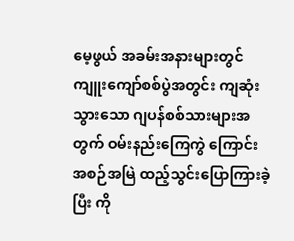မေ့ဖွယ် အခမ်းအနားများတွင် ကျူးကျော်စစ်ပွဲအတွင်း ကျဆုံးသွားသော ဂျပန်စစ်သားများအတွက် ဝမ်းနည်းကြေကွဲ ကြောင်း အစဉ်အမြဲ ထည့်သွင်းပြောကြားခဲ့ပြီး ကို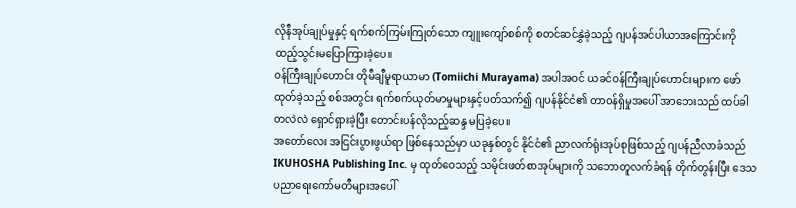လိုနီအုပ်ချုပ်မှုနှင့် ရက်စက်ကြမ်းကြုတ်သော ကျူးကျော်စစ်ကို စတင်ဆင်နွှဲခဲ့သည့် ဂျပန်အင်ပါယာအကြောင်းကို ထည့်သွင်းမပြောကြားခဲ့ပေ။
၀န်ကြီးချုပ်ဟောင်း တိုမီချီမူရာယာမာ (Tomiichi Murayama) အပါအဝင် ယခင်ဝန်ကြီးချုပ်ဟောင်းများက ဖော်ထုတ်ခဲ့သည့် စစ်အတွင်း ရက်စက်ယုတ်မာမှုများနှင့်ပတ်သက်၍ ဂျပန်နိုင်ငံ၏ တာ၀န်ရှိမှုအပေါ် အာဘေးသည် ထပ်ခါတလဲလဲ ရှောင်ရှားခဲ့ပြီး တောင်းပန်လိုသည့်ဆန္ဒ မပြခဲ့ပေ။
အတော်လေး အငြင်းပွားဖွယ်ရာ ဖြစ်နေသည်မှာ ယခုနှစ်တွင် နိုင်ငံ၏ ညာလက်ရုံးအုပ်စုဖြစ်သည့် ဂျပန်ညီလာခံသည် IKUHOSHA Publishing Inc. မှ ထုတ်ဝေသည့် သမိုင်းဖတ်စာအုပ်များကို သဘောတူလက်ခံရန် တိုက်တွန်းပြီး ဒေသပညာရေးကော်မတီများအပေါ်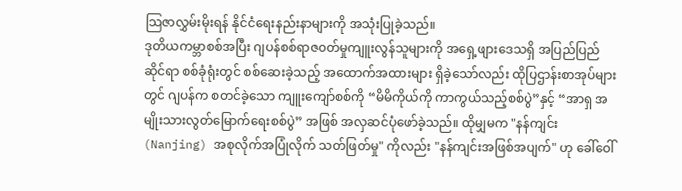သြဇာလွှမ်းမိုးရန် နိုင်ငံရေးနည်းနာများကို အသုံးပြုခဲ့သည်။
ဒုတိယကမ္ဘာစစ်အပြီး ဂျပန်စစ်ရာဇ၀တ်မှုကျူးလွန်သူများကို အရှေ့ဖျားဒေသရှိ အပြည်ပြည်ဆိုင်ရာ စစ်ခုံရုံးတွင် စစ်ဆေးခဲ့သည့် အထောက်အထားများ ရှိခဲ့သော်လည်း ထိုပြဌာန်းစာအုပ်များတွင် ဂျပန်က စတင်ခဲ့သော ကျူးကျော်စစ်ကို “မိမိကိုယ်ကို ကာကွယ်သည့်စစ်ပွဲ”နှင့် “အာရှ အမျိုးသားလွတ်မြောက်ရေးစစ်ပွဲ” အဖြစ် အလှဆင်ပုံဖော်ခဲ့သည်။ ထိုမျှမက "နန်ကျင်း (Nanjing) အစုလိုက်အပြုံလိုက် သတ်ဖြတ်မှု" ကိုလည်း "နန်ကျင်းအဖြစ်အပျက်" ဟု ခေါ်ဝေါ်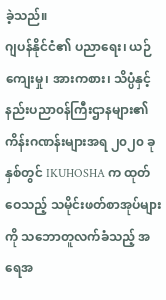ခဲ့သည်။
ဂျပန်နိုင်ငံ၏ ပညာရေး၊ ယဉ်ကျေးမှု၊ အားကစား၊ သိပ္ပံနှင့် နည်းပညာ၀န်ကြီးဌာနများ၏ ကိန်းဂဏန်းများအရ ၂၀၂၀ ခုနှစ်တွင် IKUHOSHA က ထုတ်ဝေသည့် သမိုင်းဖတ်စာအုပ်များကို သဘောတူလက်ခံသည့် အရေအ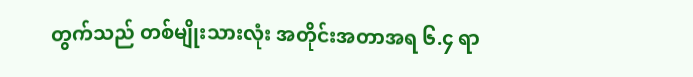တွက်သည် တစ်မျိုးသားလုံး အတိုင်းအတာအရ ၆.၄ ရာ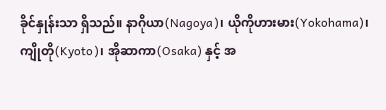ခိုင်နှုန်းသာ ရှိသည်။ နာဂိုယာ(Nagoya)၊ ယိုကိုဟားမား(Yokohama)၊ ကျိုတို(Kyoto)၊ အိုဆာကာ(Osaka) နှင့် အ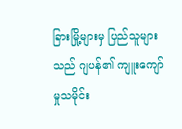ခြားမြို့များမှ ပြည်သူများသည် ဂျပန်၏ ကျူးကျော်မှုသမိုင်း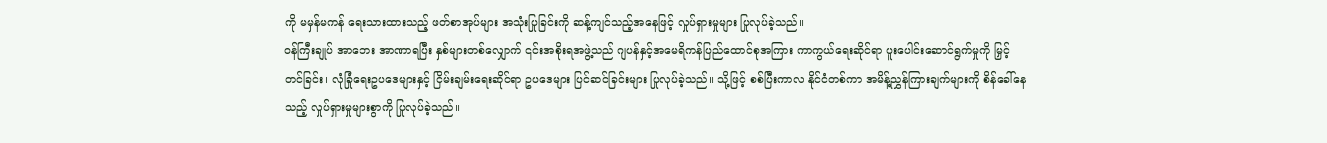ကို မမှန်မကန် ရေးသားထားသည့် ဖတ်စာအုပ်များ အသုံးပြုခြင်းကို ဆန့်ကျင်သည့်အနေဖြင့် လှုပ်ရှားမှုများ ပြုလုပ်ခဲ့သည်။
ဝန်ကြီးချုပ် အာဘေး အာဏာရပြီး နှစ်များတစ်လျှောက် ၎င်းအစိုးရအဖွဲ့သည် ဂျပန်နှင့်အမေရိကန်ပြည်ထောင်စုအကြား ကာကွယ်ရေးဆိုင်ရာ ပူးပေါင်းဆောင်ရွက်မှုကို မြှင့်တင်ခြင်း၊ လုံခြုံရေးဥပဒေများနှင့် ငြိမ်းချမ်းရေးဆိုင်ရာ ဥပဒေများ ပြင်ဆင်ခြင်းများ ပြုလုပ်ခဲ့သည်။ သို့ဖြင့် စစ်ပြီးကာလ နိုင်ငံတစ်ကာ အမိန့်ညွှန်ကြားချက်များကို စိန်ခေါ်နေသည့် လှုပ်ရှားမှုများစွာကို ပြုလုပ်ခဲ့သည်။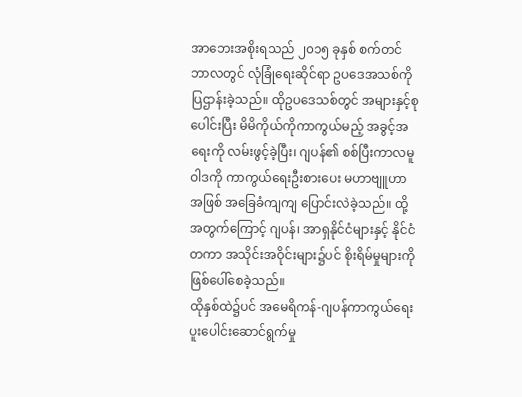အာဘေးအစိုးရသည် ၂၀၁၅ ခုနှစ် စက်တင်ဘာလတွင် လုံခြုံရေးဆိုင်ရာ ဥပဒေအသစ်ကို ပြဌာန်းခဲ့သည်။ ထိုဥပဒေသစ်တွင် အများနှင့်စုပေါင်းပြီး မိမိကိုယ်ကိုကာကွယ်မည့် အခွင့်အရေးကို လမ်းဖွင့်ခဲ့ပြီး၊ ဂျပန်၏ စစ်ပြီးကာလမူဝါဒကို ကာကွယ်ရေးဦးစားပေး မဟာဗျူဟာအဖြစ် အခြေခံကျကျ ပြောင်းလဲခဲ့သည်။ ထို့အတွက်ကြောင့် ဂျပန်၊ အာရှနိုင်ငံများနှင့် နိုင်ငံတကာ အသိုင်းအဝိုင်းများ၌ပင် စိုးရိမ်မှုများကို ဖြစ်ပေါ်စေခဲ့သည်။
ထိုနှစ်ထဲ၌ပင် အမေရိကန်-ဂျပန်ကာကွယ်ရေးပူးပေါင်းဆောင်ရွက်မှု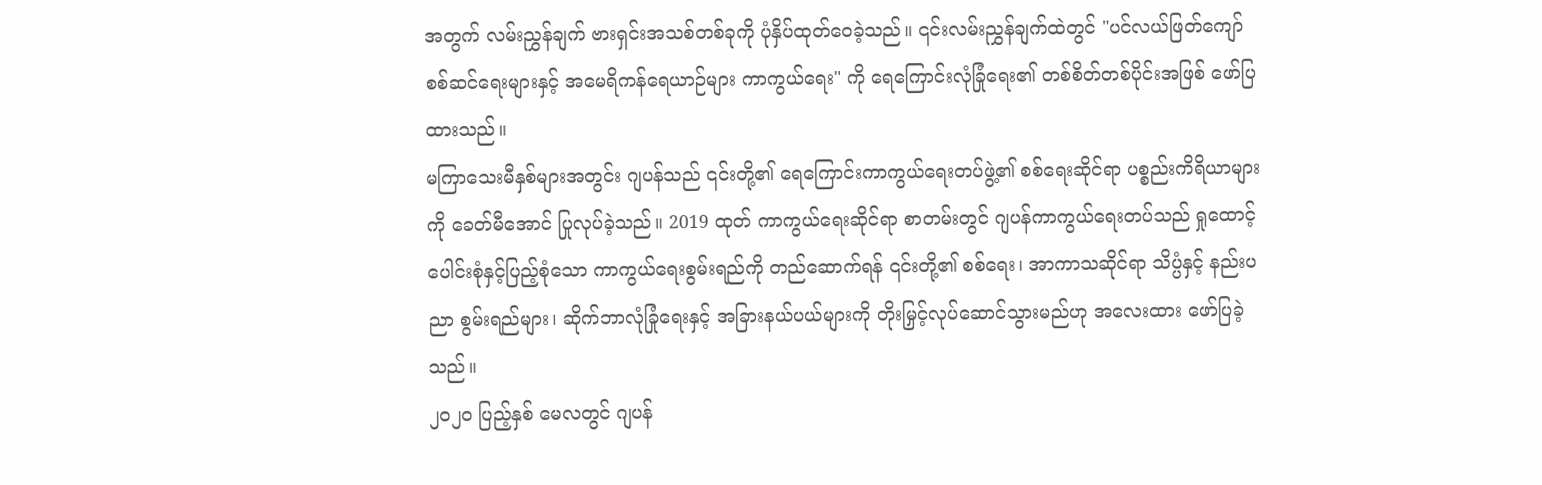အတွက် လမ်းညွှန်ချက် ဗားရှင်းအသစ်တစ်ခုကို ပုံနှိပ်ထုတ်ဝေခဲ့သည်။ ၎င်းလမ်းညွှန်ချက်ထဲတွင် "ပင်လယ်ဖြတ်ကျော် စစ်ဆင်ရေးများနှင့် အမေရိကန်ရေယာဉ်များ ကာကွယ်ရေး" ကို ရေကြောင်းလုံခြုံရေး၏ တစ်စိတ်တစ်ပိုင်းအဖြစ် ဖော်ပြထားသည်။
မကြာသေးမီနှစ်များအတွင်း ဂျပန်သည် ၎င်းတို့၏ ရေကြောင်းကာကွယ်ရေးတပ်ဖွဲ့၏ စစ်ရေးဆိုင်ရာ ပစ္စည်းကိရိယာများကို ခေတ်မီအောင် ပြုလုပ်ခဲ့သည်။ 2019 ထုတ် ကာကွယ်ရေးဆိုင်ရာ စာတမ်းတွင် ဂျပန်ကာကွယ်ရေးတပ်သည် ရှုထောင့်ပေါင်းစုံနှင့်ပြည့်စုံသော ကာကွယ်ရေးစွမ်းရည်ကို တည်ဆောက်ရန် ၎င်းတို့၏ စစ်ရေး၊ အာကာသဆိုင်ရာ သိပ္ပံနှင့် နည်းပညာ စွမ်းရည်များ၊ ဆိုက်ဘာလုံခြုံရေးနှင့် အခြားနယ်ပယ်များကို တိုးမြှင့်လုပ်ဆောင်သွားမည်ဟု အလေးထား ဖော်ပြခဲ့သည်။
၂၀၂၀ ပြည့်နှစ် မေလတွင် ဂျပန်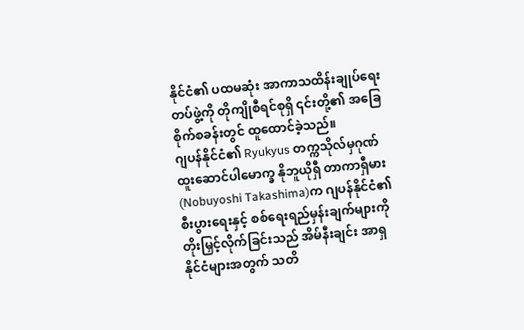နိုင်ငံ၏ ပထမဆုံး အာကာသထိန်းချုပ်ရေးတပ်ဖွဲ့ကို တိုကျိုစီရင်စုရှိ ၎င်းတို့၏ အခြေစိုက်စခန်းတွင် ထူထောင်ခဲ့သည်။
ဂျပန်နိုင်ငံ၏ Ryukyus တက္ကသိုလ်မှဂုဏ်ထူးဆောင်ပါမောက္ခ နိုဘူယိုရှီ တာကာရှီမား (Nobuyoshi Takashima)က ဂျပန်နိုင်ငံ၏ စီးပွားရေးနှင့် စစ်ရေးရည်မှန်းချက်များကို တိုးမြှင့်လိုက်ခြင်းသည် အိမ်နီးချင်း အာရှနိုင်ငံများအတွက် သတိ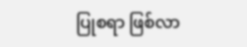ပြုစရာ ဖြစ်လာ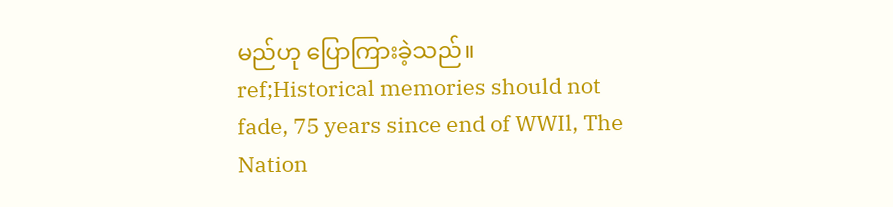မည်ဟု ပြောကြားခဲ့သည်။
ref;Historical memories should not fade, 75 years since end of WWIl, The Nation